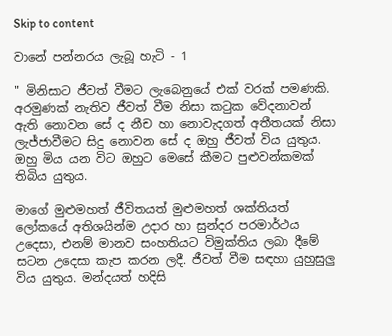Skip to content

වානේ පන්නරය ලැබූ හැටි - 1

" මිනිසාට ජීවත් වීමට ලැබෙනුයේ එක් වරක් පමණකි. අරමුණක් නැතිව ජීවත් වීම නිසා කටුක වේදනාවන් ඇති නොවන සේ ද නීච හා නොවැදගත් අතීතයක් නිසා ලැජ්ජාවීමට සිදු නොවන සේ ද ඔහු ජීවත් විය යුතුය. ඔහු මිය යන විට ඔහුට මෙසේ කීමට පුළුවන්කමක් තිබිය යුතුය.

මාගේ මුළුමහත් ජීවිතයත් මුළුමහත් ශක්තියත් ලෝකයේ අතිශයින්ම උදාර හා සුන්දර පරමාර්ථය උදෙසා, එනම් මානව සංහතියට විමුක්තිය ලබා දීමේ සටන උදෙසා කැප කරන ලදී. ජීවත් වීම සඳහා යුහුසුලු විය යුතුය. මන්දයත් හදිසි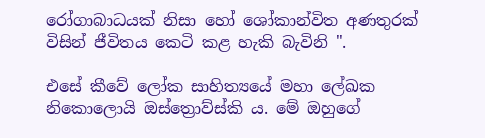රෝගාබාධයක් නිසා හෝ ශෝකාන්විත අණතුරක් විසින් ජීවිතය කෙටි කළ හැකි බැවිනි ".

එසේ කීවේ ලෝක සාහිත්‍යයේ මහා ලේඛක නිකොලොයි ඔස්ත්‍රොව්ස්කි ය. මේ ඔහුගේ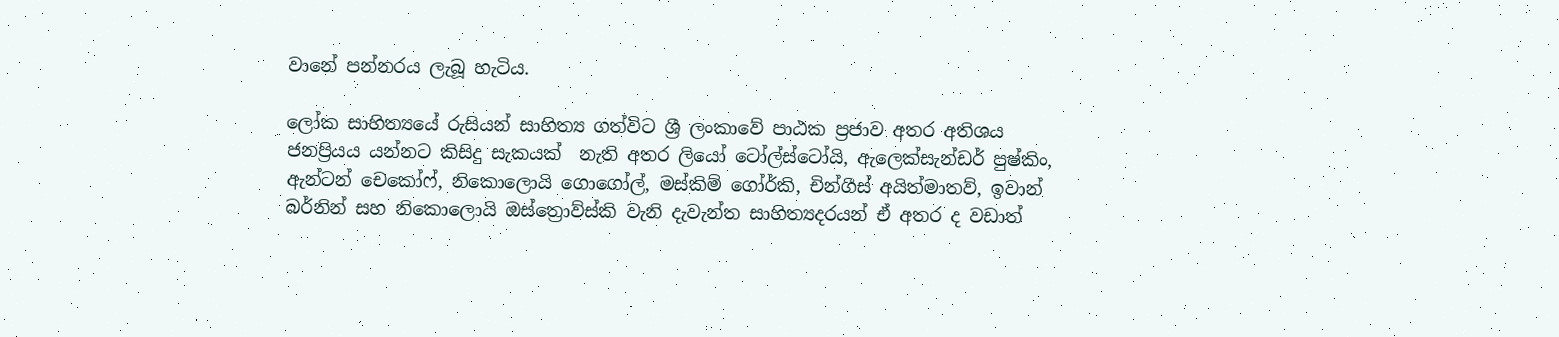වානේ පන්නරය ලැබූ හැටිය.

ලෝක සාහිත්‍යයේ රුසියන් සාහිත්‍ය ගත්විට ශ්‍රී ලංකාවේ පාඨක ප්‍රජාව අතර අතිශය ජනප්‍රියය යන්නට කිසිදු සැකයක්  නැති අතර ලියෝ ටෝල්ස්ටෝයි, ඇලෙක්සැන්ඩර් පුෂ්කිං, ඇන්ටන් චෙකෝෆ්, නිකොලොයි ගොගෝල්, මස්කිම් ගෝර්කි, චින්ගීස් අයිත්මාතව්, ඉවාන් බර්නින් සහ නිකොලොයි ඔස්ත්‍රොව්ස්කි වැනි දැවැන්ත සාහිත්‍යදරයන් ඒ අතර ද වඩාත්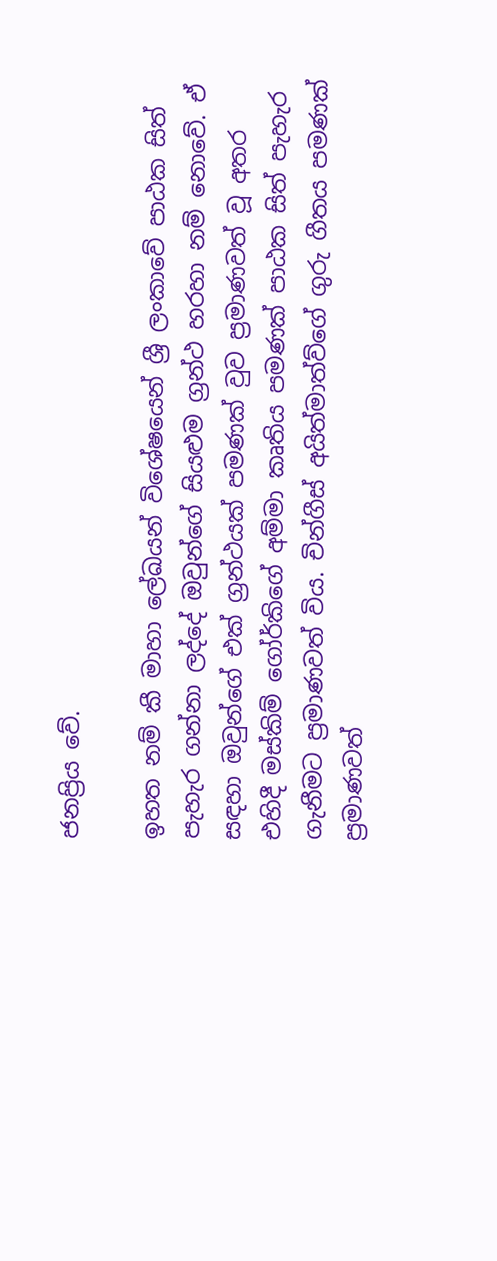ජනප්‍රිය වේ.

ඉහත නම් කී මාහා ලේඛයන් විශේෂයෙන් ශ්‍රී ලංකාවේ පාඨක සිත් පැහැර ගන්නා ලද්දේ ඔවුන්ගේ සියළුම ග්‍රන්ථ හරහා නම් නොවේ. ඒ සඳහා ඔවුන්ගේ එක් ග්‍රන්ථයක් පමණක් වුව ප්‍රමාණවත් වූ අතර එහිදී මස්කිම් ගෝර්කිගේ අම්මා කෘතිය පමණක් පාඨක සිත් පැහැර ගැනීමට ප්‍රමාණවත් විය. චින්ගීස් අයිත්මාත්ව්ගේ ගුරු ගීතය පමණක් ප්‍රමාණවත්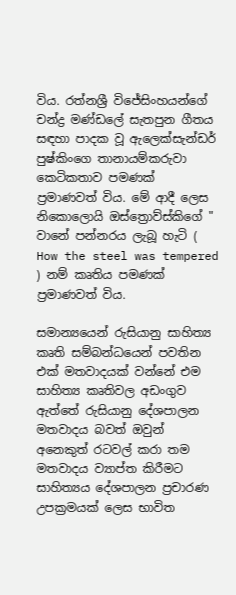විය. රත්නශ්‍රී විජේසිංහයන්ගේ චන්ද්‍ර මණ්ඩලේ සැතපුන ගීතය සඳහා පාදක වූ ඇලෙක්සැන්ඩර් පුෂ්කිංගෙ තානායම්කරුවා කෙටිකතාව පමණක් ප්‍රමාණවත් විය. මේ ආදී ලෙස නිකොලොයි ඔස්ත්‍රොව්ස්කිගේ " වානේ පන්නරය ලැබූ හැටි ( How the steel was tempered ) නම් කෘතිය පමණක් ප්‍රමාණවත් විය.

සමාන්‍යයෙන් රුසියානු සාහිත්‍ය කෘති සම්බන්ධයෙන් පවතින එක් මතවාදයක් වන්නේ එම සාහිත්‍ය කෘතිවල අඩංගුව ඇත්තේ රුසියානු දේශපාලන මතවාදය බවත් ඔවුන් අනෙකුත් රටවල් කරා තම මතවාදය ව්‍යාප්ත කිරීමට සාහිත්‍යය දේශපාලන ප්‍රචාරණ උපක්‍රමයක් ලෙස භාවිත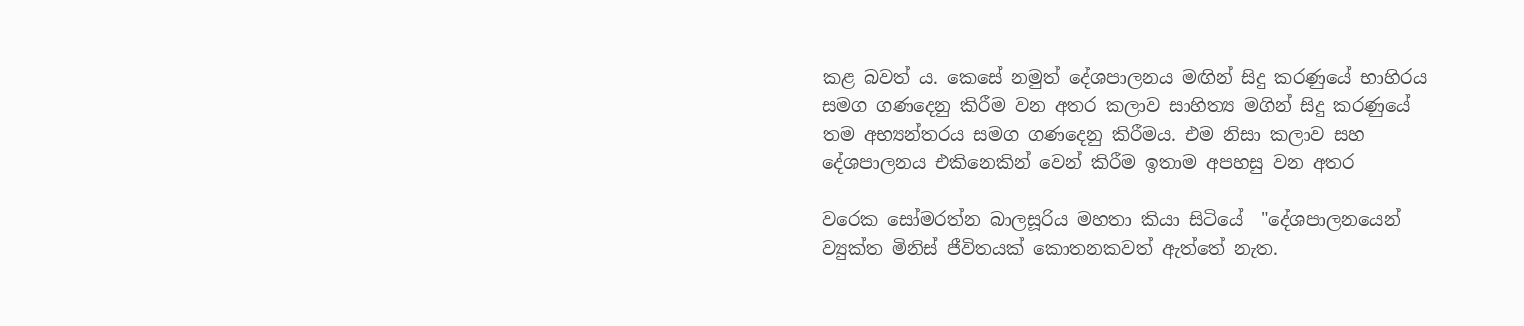කළ බවත් ය. කෙසේ නමුත් දේශපාලනය මඟින් සිදු කරණුයේ භාහිරය සමග ගණදෙනු කිරීම වන අතර කලාව සාහිත්‍ය මගින් සිදු කරණුයේ තම අභ්‍යන්තරය සමග ගණදෙනු කිරීමය. එම නිසා කලාව සහ දේශපාලනය එකිනෙකින් වෙන් කිරීම ඉතාම අපහසු වන අතර

වරෙක සෝමරත්න බාලසූරිය මහතා කියා සිටියේ  "දේශපාලනයෙන් ව්‍යුක්ත මිනිස් ජීවිතයක් කොතනකවත් ඇත්තේ නැත.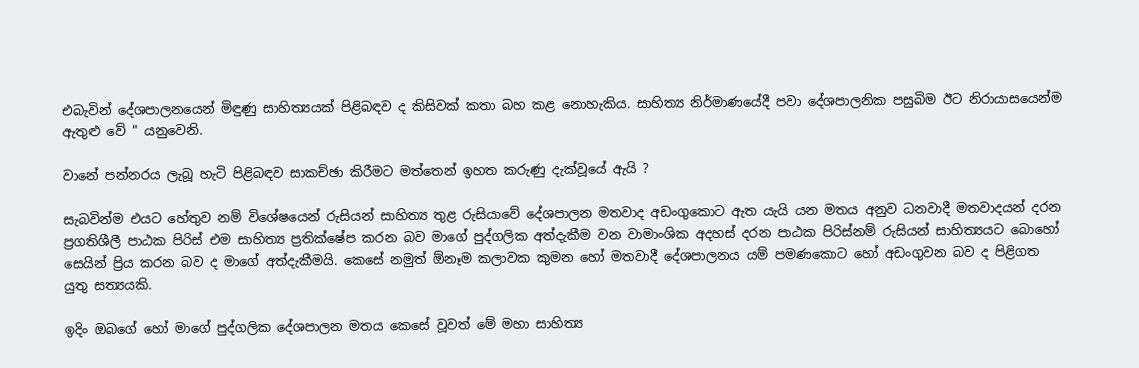එබැවින් දේශපාලනයෙන් මිඳුණු සාහිත්‍යයක් පිළිබඳව ද කිසිවක් කතා බහ කළ නොහැකිය. සාහිත්‍ය නිර්මාණයේදී පවා දේශපාලනික පසුබිම ඊට නිරායාසයෙන්ම ඇතුළු වේ " යනුවෙනි.

වානේ පන්නරය ලැබූ හැටි පිළිබඳව සාකච්ඡා කිරීමට මත්තෙන් ඉහත කරුණු දැක්වූයේ ඇයි ?

සැබවින්ම එයට හේතුව නම් විශේෂයෙන් රුසියන් සාහිත්‍ය තුළ රුසියාවේ දේශපාලන මතවාද අඩංගුකොට ඇත යැයි යන මතය අනුව ධනවාදී මතවාදයන් දරන ප්‍රගතිශීලී පාඨක පිරිස් එම සාහිත්‍ය ප්‍රතික්ෂේප කරන බව මාගේ පුද්ගලික අත්දැකීම වන වාමාංශික අදහස් දරන පාඨක පිරිස්නම් රුසියන් සාහිත්‍යයට බොහෝ සෙයින් ප්‍රිය කරන බව ද මාගේ අත්දැකීමයි. කෙසේ නමුත් ඕනෑම කලාවක කුමන හෝ මතවාදී දේශපාලනය යම් පමණකොට හෝ අඩංගුවන බව ද පිළිගත යුතු සත්‍යයකි.

ඉදිං ඔබගේ හෝ මාගේ පුද්ගලික දේශපාලන මතය කෙසේ වූවත් මේ මහා සාහිත්‍ය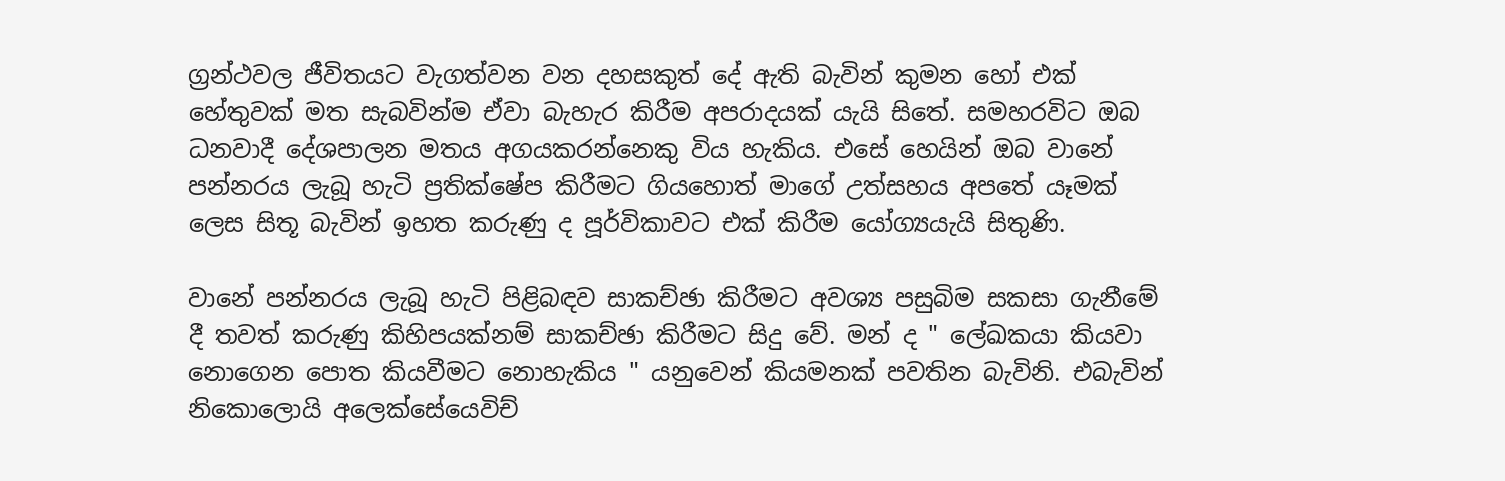ග්‍රන්ථවල ජීවිතයට වැගත්වන වන දහසකුත් දේ ඇති බැවින් කුමන හෝ එක් හේතුවක් මත සැබවින්ම ඒවා බැහැර කිරීම අපරාදයක් යැයි සිතේ. සමහරවිට ඔබ ධනවාදී දේශපාලන මතය අගයකරන්නෙකු විය හැකිය. එසේ හෙයින් ඔබ වානේ පන්නරය ලැබූ හැටි ප්‍රතික්ෂේප කිරීමට ගියහොත් මාගේ උත්සහය අපතේ යෑමක් ලෙස සිතූ බැවින් ඉහත කරුණු ද පූර්විකාවට එක් කිරීම යෝග්‍යයැයි සිතුණි.

වානේ පන්නරය ලැබූ හැටි පිළිබඳව සාකච්ඡා කිරීමට අවශ්‍ය පසුබිම සකසා ගැනීමේ දී තවත් කරුණු කිහිපයක්නම් සාකච්ඡා කිරීමට සිදු වේ. මන් ද " ලේඛකයා කියවා නොගෙන පොත කියවීමට නොහැකිය " යනුවෙන් කියමනක් පවතින බැවිනි. එබැවින් නිකොලොයි අලෙක්සේයෙවිච්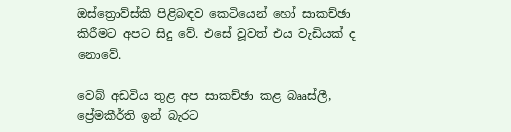ඔස්ත්‍රොව්ස්කි පිළිබඳව කෙටියෙන් හෝ සාකච්ඡා කිරීමට අපට සිදු වේ. එසේ වූවත් එය වැඩියක් ද නොවේ.

වෙබ් අඩවිය තුළ අප සාකච්ඡා කළ බෲස්ලී, ප්‍රේමකීර්ති ඉන් බැරට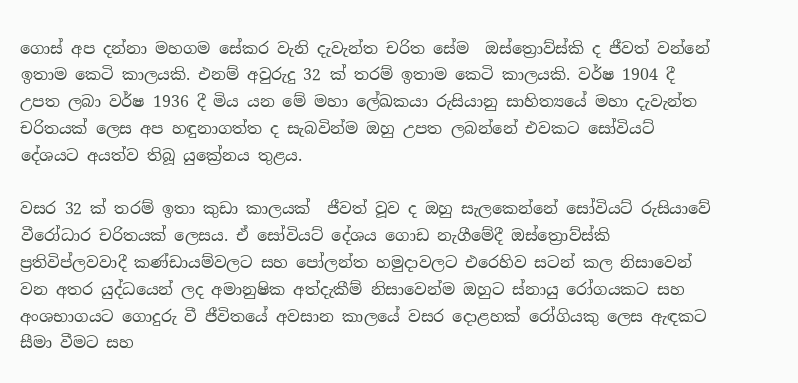ගොස් අප දන්නා මහගම සේකර වැනි දැවැන්ත චරිත සේම  ඔස්ත්‍රොව්ස්කි ද ජීවත් වන්නේ ඉතාම කෙටි කාලයකි. එනම් අවුරුදු 32 ක් තරම් ඉතාම කෙටි කාලයකි. වර්ෂ 1904 දී උපත ලබා වර්ෂ 1936 දී මිය යන මේ මහා ලේඛකයා රුසියානු සාහිත්‍යයේ මහා දැවැන්ත චරිතයක් ලෙස අප හඳුනාගත්ත ද සැබවින්ම ඔහු උපත ලබන්නේ එවකට සෝවියට් දේශයට අයත්ව තිබූ යුක්‍රේනය තුළය.

වසර 32 ක් තරම් ඉතා කුඩා කාලයක්  ජීවත් වූව ද ඔහු සැලකෙන්නේ සෝවියට් රුසියාවේ වීරෝධාර චරිතයක් ලෙසය. ඒ සෝවියට් දේශය ගොඩ නැගීමේදී ඔස්ත්‍රොව්ස්කි ප්‍රතිවිප්ලවවාදී කණ්ඩායම්වලට සහ පෝලන්ත හමුදාවලට එරෙහිව සටන් කල නිසාවෙන් වන අතර යුද්ධයෙන් ලද අමානුෂික අත්දැකීම් නිසාවෙන්ම ඔහුට ස්නායු රෝගයකට සහ අංශභාගයට ගොදුරු වී ජීවිතයේ අවසාන කාලයේ වසර දොළහක් රෝගියකු ලෙස ඇඳකට සීමා වීමට සහ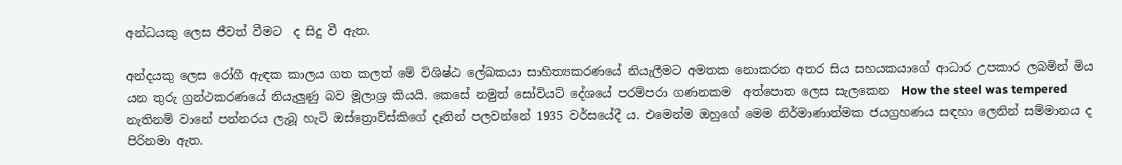අන්ධයකු ලෙස ජීවත් වීමට  ද සිදු වී ඇත.

අන්දයකු ලෙස රෝගී ඇඳක කාලය ගත කලත් මේ විශිෂ්ඨ ලේඛකයා සාහිත්‍යකරණයේ නියැලීමට අමතක නොකරන අතර සිය සහයකයාගේ ආධාර උපකාර ලබමින් මිය යන තුරු ග්‍රන්ථකරණයේ නියැලුණු බව මූලාශ්‍ර කියයි. කෙසේ නමුත් සෝවියට් දේශයේ පරම්පරා ගණනකම  අත්පොත ලෙස සැලකෙන  How the steel was tempered නැතිනම් වානේ පන්නරය ලැබූ හැටි ඔස්ත්‍රොව්ස්කිගේ දෑතින් පලවන්නේ 1935 වර්සයේදී ය. එමෙන්ම ඔහුගේ මෙම නිර්මාණාත්මක ජයග්‍රහණය සඳහා ලෙනින් සම්මානය ද පිරිනමා ඇත.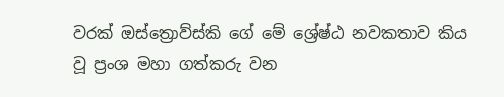වරක් ඔස්ත්‍රොව්ස්කි ගේ මේ ශ්‍රේෂ්ඨ නවකතාව කිය වූ ප්‍රංශ මහා ගත්කරු වන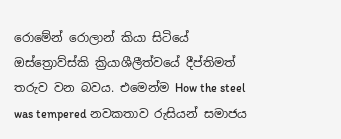රොමේන් රොලාන් කියා සිටියේ ඔස්ත්‍රොව්ස්කි ක්‍රියාශීලීත්වයේ දීප්තිමත් තරුව වන බවය. එමෙන්ම How the steel was tempered නවකතාව රුසියන් සමාජය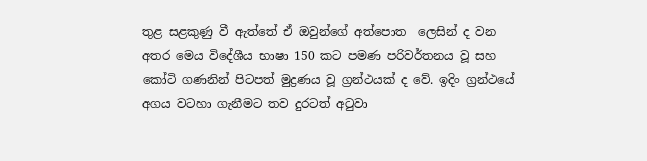තුළ සළකුණු වී ඇත්තේ ඒ ඔවුන්ගේ අත්පොත  ලෙසින් ද වන අතර මෙය විදේශීය භාෂා 150 කට පමණ පරිවර්තනය වූ සහ කෝටි ගණනින් පිටපත් මුද්‍රණය වූ ග්‍රන්ථයක් ද වේ. ඉදිං ග්‍රන්ථයේ අගය වටහා ගැනීමට තව දුරටත් අටුවා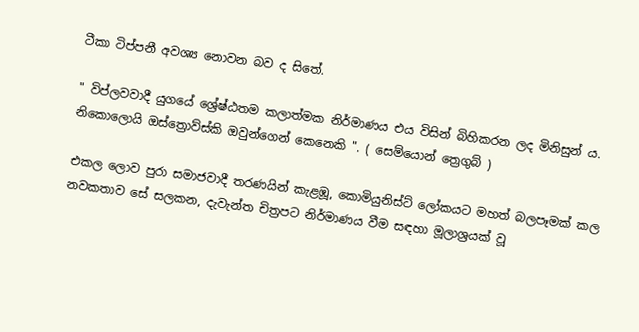ටීකා ටිප්පනී අවශ්‍ය නොවන බව ද සිතේ.

" විප්ලවවාදී යුගයේ ශ්‍රේෂ්ඨතම කලාත්මක නිර්මාණය එය විසින් බිහිකරන ලද මිනිසුන් ය. නිකොලොයි ඔස්ත්‍රොව්ස්කි ඔවුන්ගෙන් කෙනෙකි ". ( සෙම්යොන් ත්‍රෙගුබ් )

එකල ලොව පුරා සමාජවාදී තරණයින් කැළඹූ, කොමියුනිස්ට් ලෝකයට මහත් බලපෑමක් කල නවකතාව සේ සලකන, දැවැන්ත චිත්‍රපට නිර්මාණය වීම සඳහා මූලාශ්‍රයක් වූ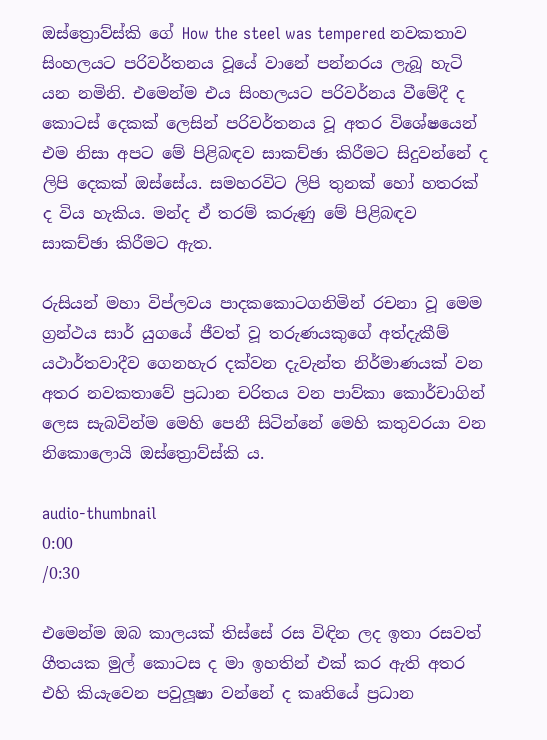ඔස්ත්‍රොව්ස්කි ගේ How the steel was tempered නවකතාව සිංහලයට පරිවර්තනය වූයේ වානේ පන්නරය ලැබූ හැටි යන නමිනි. එමෙන්ම එය සිංහලයට පරිවර්නය වීමේදී ද කොටස් දෙකක් ලෙසින් පරිවර්තනය වූ අතර විශේෂයෙන් එම නිසා අපට මේ පිළිබඳව සාකච්ඡා කිරීමට සිදුවන්නේ ද ලිපි දෙකක් ඔස්සේය. සමහරවිට ලිපි තුනක් හෝ හතරක් ද විය හැකිය. මන්ද ඒ තරම් කරුණු මේ පිළිබඳව සාකච්ඡා කිරීමට ඇත.

රුසියන් මහා විප්ලවය පාදකකොටගනිමින් රචනා වූ මෙම ග්‍රන්ථය සාර් යුගයේ ජීවත් වූ තරුණයකුගේ අත්දැකීම් යථාර්තවාදීව ගෙනහැර දක්වන දැවැන්ත නිර්මාණයක් වන අතර නවකතාවේ ප්‍රධාන චරිතය වන පාව්කා කොර්චාගින් ලෙස සැබවින්ම මෙහි පෙනී සිටින්නේ මෙහි කතුවරයා වන නිකොලොයි ඔස්ත්‍රොව්ස්කි ය.

audio-thumbnail
0:00
/0:30

එමෙන්ම ඔබ කාලයක් තිස්සේ රස විඳින ලද ඉතා රසවත් ගීතයක මුල් කොටස ද මා ඉහතින් එක් කර ඇති අතර එහි කියැවෙන පවුලූෂා වන්නේ ද කෘතියේ ප්‍රධාන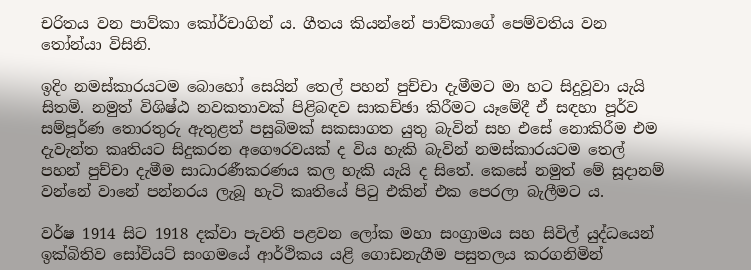චරිතය වන පාව්කා කෝර්චාගින් ය. ගීතය කියන්නේ පාව්කාගේ පෙම්වතිය වන තෝන්යා විසිනි.

ඉදිං නමස්කාරයටම බොහෝ සෙයින් තෙල් පහන් පුච්චා දැමීමට මා හට සිදුවූවා යැයි සිතමි. නමුත් විශිෂ්ඨ නවකතාවක් පිළිබඳව සාකච්ඡා කිරීමට යෑමේදී ඒ සඳහා පූර්ව සම්පූර්ණ තොරතුරු ඇතුළත් පසුබිමක් සකසාගත යුතු බැවින් සහ එසේ නොකිරීම එම දැවැන්ත කෘතියට සිදුකරන අගෞරවයක් ද විය හැකි බැවින් නමස්කාරයටම තෙල් පහන් පුච්චා දැමීම සාධාරණීකරණය කල හැකි යැයි ද සිතේ. කෙසේ නමුත් මේ සූදානම් වන්නේ වානේ පන්නරය ලැබූ හැටි කෘතියේ පිටු එකින් එක පෙරලා බැලීමට ය.

වර්ෂ 1914 සිට 1918 දක්වා පැවති පළවන ලෝක මහා සංග්‍රාමය සහ සිවිල් යුද්ධයෙන් ඉක්බිතිව සෝවියට් සංගමයේ ආර්ථිකය යළි ගොඩනැගීම පසුතලය කරගනිමින්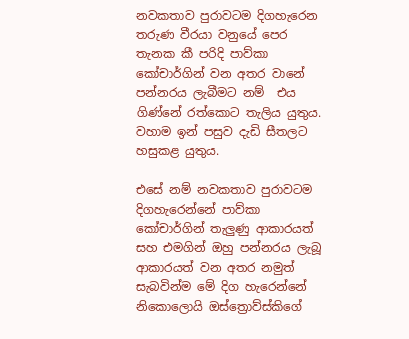නවකතාව පුරාවටම දිගහැරෙන තරුණ වීරයා වනුයේ පෙර තැනක කී පරිදි පාව්කා කෝචාර්ගින් වන අතර වානේ පන්නරය ලැබීමට නම්  එය ගිණ්නේ රත්කොට තැලිය යුතුය. වහාම ඉන් පසුව දැඩි සීතලට හසුකළ යුතුය.

එසේ නම් නවකතාව පුරාවටම දිගහැරෙන්නේ පාව්කා කෝචාර්ගින් තැලුණු ආකාරයත් සහ එමගින් ඔහු පන්නරය ලැබූ ආකාරයත් වන අතර නමුත් සැබවින්ම මේ දිග හැරෙන්නේ නිකොලොයි ඔස්ත්‍රොව්ස්කිගේ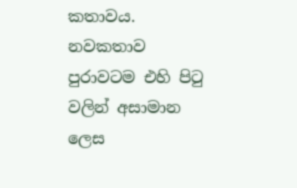කතාවය. නවකතාව පුරාවටම එහි පිටු වලින් අසාමාන ලෙස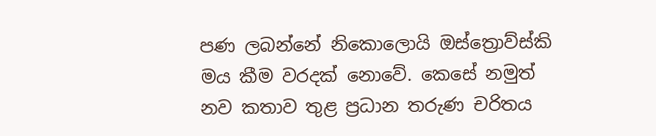පණ ලබන්නේ නිකොලොයි ඔස්ත්‍රොව්ස්කි මය කීම වරදක් නොවේ. කෙසේ නමුත් නව කතාව තුළ ප්‍රධාන තරුණ චරිතය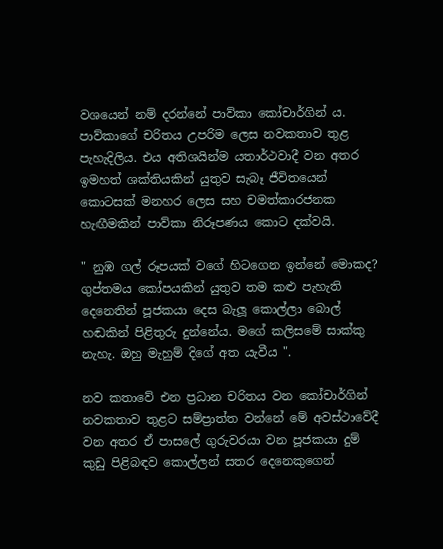වශයෙන් නම් දරන්නේ පාව්කා කෝචාර්ගින් ය.
පාව්කාගේ චරිතය උපරිම ලෙස නවකතාව තුළ පැහැදිලිය. එය අතිශයින්ම යතාර්ථවාදී වන අතර ඉමහත් ශක්තියකින් යුතුව සැබෑ ජීවිතයෙන් කොටසක් මනහර ලෙස සහ චමත්කාරජනක හැඟීමකින් පාව්කා නිරූපණය කොට දක්වයි.

" නුඹ ගල් රූපයක් වගේ හිටගෙන ඉන්නේ මොකද? ගුප්තමය කෝපයකින් යුතුව තම කළු පැහැති දෙනෙතින් පූජකයා දෙස බැලූ කොල්ලා බොල් හඬකින් පිළිතුරු දුන්නේය. මගේ කලිසමේ සාක්කු නැහැ. ඔහු මැහුම් දිගේ අත යැවීය ".

නව කතාවේ එන ප්‍රධාන චරිතය වන කෝචාර්ගින් නවකතාව තුළට සම්ප්‍රාත්ත වන්නේ මේ අවස්ථාවේදී වන අතර ඒ පාසලේ ගුරුවරයා වන පූජකයා දුම් කුඩු පිළිබඳව කොල්ලන් සතර දෙනෙකුගෙන්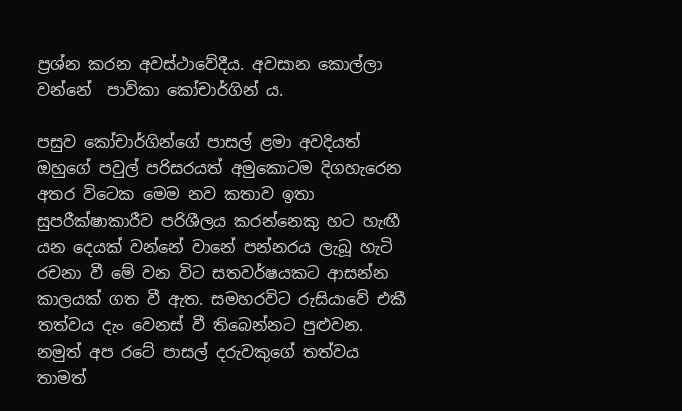ප්‍රශ්න කරන අවස්ථාවේදීය. අවසාන කොල්ලා වන්නේ  පාව්කා කෝචාර්ගින් ය.

පසුව කෝචාර්ගින්ගේ පාසල් ළමා අවදියත් ඔහුගේ පවුල් පරිසරයත් අමුකොටම දිගහැරෙන අතර විටෙක මෙම නව කතාව ඉතා සුපරීක්ෂාකාරීව පරිශීලය කරන්නෙකු හට හැඟී යන දෙයක් වන්නේ වානේ පන්නරය ලැබූ හැටි රචනා වී මේ වන විට සතවර්ෂයකට ආසන්න කාලයක් ගත වී ඇත. සමහරවිට රුසියාවේ එකී තත්වය දැං වෙනස් වී තිබෙන්නට පුළුවන. නමුත් අප රටේ පාසල් දරුවකුගේ තත්වය තාමත්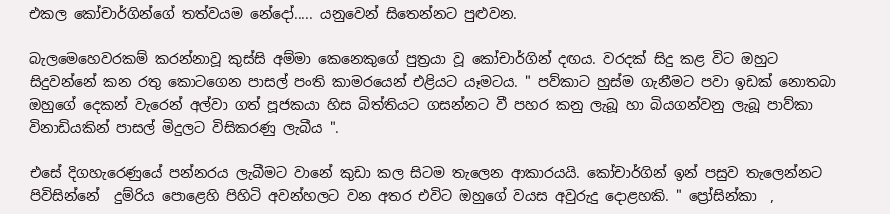එකල කෝචාර්ගින්ගේ තත්වයම නේදෝ..... යනුවෙන් සිතෙන්නට පුළුවන.

බැලමෙහෙවරකම් කරන්නාවූ කුස්සි අම්මා කෙනෙකුගේ පුත්‍රයා වූ කෝචාර්ගින් දඟය. වරදක් සිදු කළ විට ඔහුට සිදුවන්නේ කන රතු කොටගෙන පාසල් පංති කාමරයෙන් එළියට යෑමටය. " පව්කාට හුස්ම ගැනීමට පවා ඉඩක් නොතබා ඔහුගේ දෙකන් වැරෙන් අල්වා ගත් පූජකයා හිස බිත්තියට ගසන්නට වී පහර කනු ලැබූ හා බියගන්වනු ලැබූ පාව්කා විනාඩියකින් පාසල් මිදුලට විසිකරණු ලැබීය ".

එසේ දිගහැරෙණුයේ පන්නරය ලැබීමට වානේ කුඩා කල සිටම තැලෙන ආකාරයයි. කෝචාර්ගින් ඉන් පසුව තැලෙන්නට පිවිසින්නේ  දුම්රිය පොළෙහි පිහිටි අවන්හලට වන අතර එවිට ඔහුගේ වයස අවුරුදු දොළහකි. " ප්‍රෝසින්කා  ,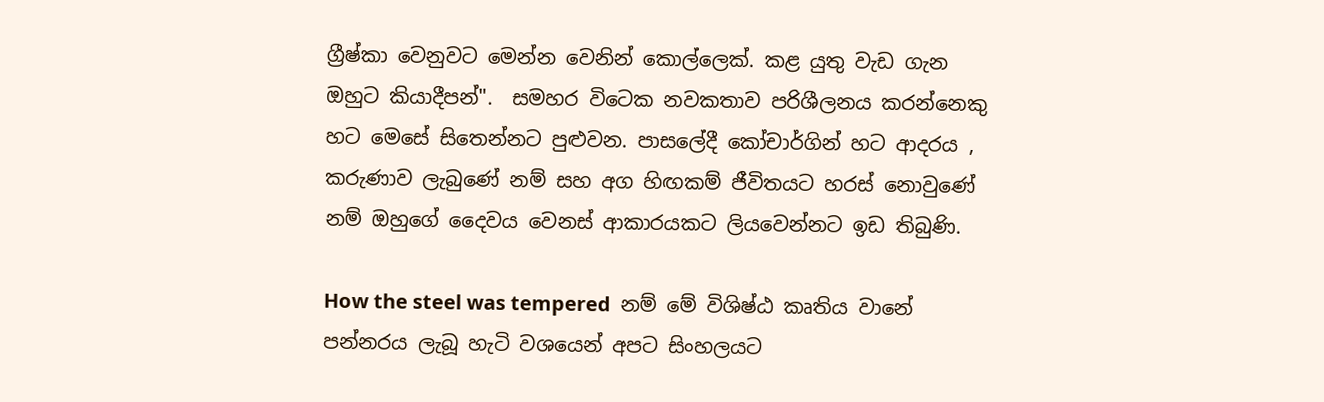ග්‍රීෂ්කා වෙනුවට මෙන්න වෙනින් කොල්ලෙක්. කළ යුතු වැඩ ගැන ඔහුට කියාදීපන්".  සමහර විටෙක නවකතාව පරිශීලනය කරන්නෙකු හට මෙසේ සිතෙන්නට පුළුවන. පාසලේදී කෝචාර්ගින් හට ආදරය , කරුණාව ලැබුණේ නම් සහ අග හිඟකම් ජීවිතයට හරස් නොවුණේ නම් ඔහුගේ දෛවය වෙනස් ආකාරයකට ලියවෙන්නට ඉඩ තිබුණි.

How the steel was tempered  නම් මේ විශිෂ්ඨ කෘතිය වානේ පන්නරය ලැබූ හැටි වශයෙන් අපට සිංහලයට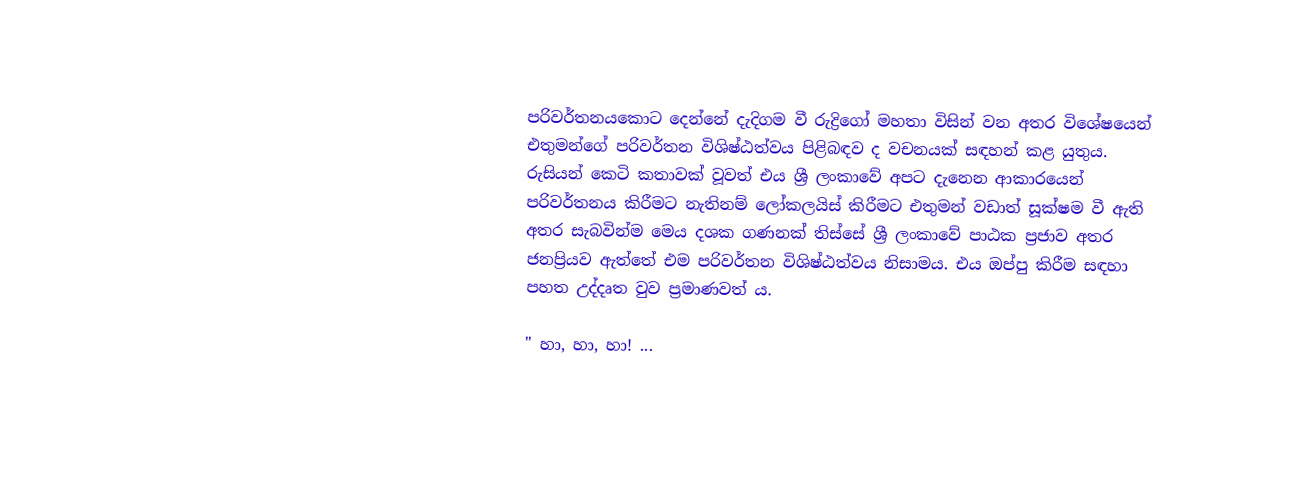පරිවර්තනයකොට දෙන්නේ දැදිගම වී රුද්‍රිගෝ මහතා විසින් වන අතර විශේෂයෙන් එතුමන්ගේ පරිවර්තන විශිෂ්ඨත්වය පිළිබඳව ද වචනයක් සඳහන් කළ යුතුය. රුසියන් කෙටි කතාවක් වූවත් එය ශ්‍රී ලංකාවේ අපට දැනෙන ආකාරයෙන් පරිවර්තනය කිරීමට නැතිනම් ලෝකලයිස් කිරීමට එතුමන් වඩාත් සූක්ෂම වී ඇති අතර සැබවින්ම මෙය දශක ගණනක් තිස්සේ ශ්‍රී ලංකාවේ පාඨක ප්‍රජාව අතර ජනප්‍රියව ඇත්තේ එම පරිවර්තන විශිෂ්ඨත්වය නිසාමය. එය ඔප්පු කිරීම සඳහා පහත උද්දෘත වුව ප්‍රමාණවත් ය.

" හා, හා, හා! ...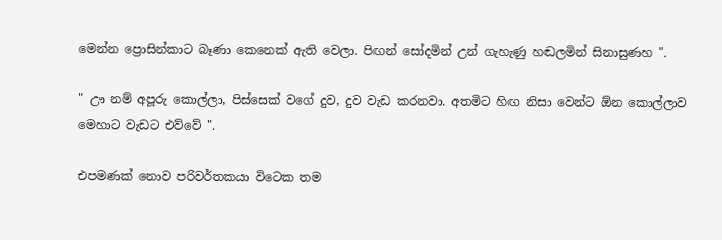මෙන්න ප්‍රොසින්කාට බෑණා කෙනෙක් ඇති වෙලා. පිඟන් සෝදමින් උන් ගැහැණු හඬලමින් සිනාසුණහ ".

" ඌ නම් අපූරු කොල්ලා, පිස්සෙක් වගේ දුව, දුව වැඩ කරනවා. අතමිට හිඟ නිසා වෙන්ට ඕන කොල්ලාව මෙහාට වැඩට එව්වේ ".

එපමණක් නොව පරිවර්තකයා විටෙක තම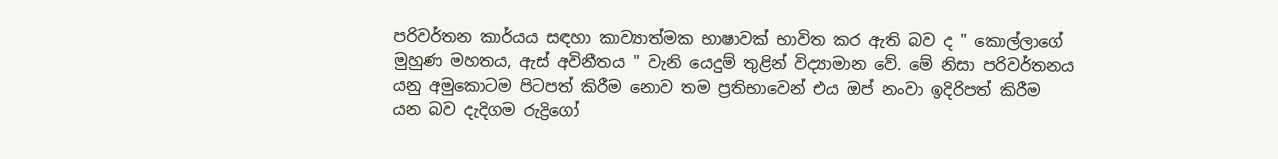පරිවර්තන කාර්යය සඳහා කාව්‍යාත්මක භාෂාවක් භාවිත කර ඇති බව ද " කොල්ලාගේ මුහුණ මහතය, ඇස් අවිනීතය " වැනි යෙදුම් තුළින් විද්‍යාමාන වේ. මේ නිසා පරිවර්තනය යනු අමුකොටම පිටපත් කිරීම නොව තම ප්‍රතිභාවෙන් එය ඔප් නංවා ඉදිරිපත් කිරීම යන බව දැදිගම රුද්‍රිගෝ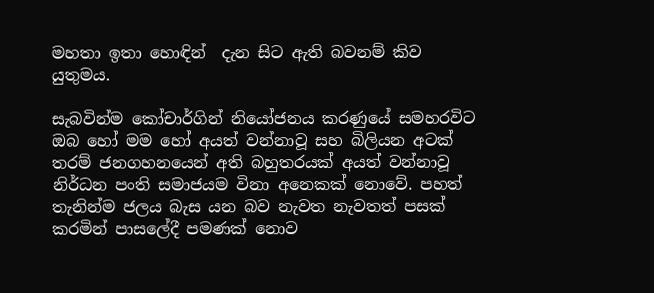මහතා ඉතා හොඳින්  දැන සිට ඇති බවනම් කිව යුතුමය.

සැබවින්ම කෝචාර්ගින් නියෝජනය කරණුයේ සමහරවිට ඔබ හෝ මම හෝ අයත් වන්නාවූ සහ බිලියන අටක් තරම් ජනගහනයෙන් අති බහුතරයක් අයත් වන්නාවූ නිර්ධන පංති සමාජයම විනා අනෙකක් නොවේ. පහත් තැනින්ම ජලය බැස යන බව නැවත නැවතත් පසක් කරමින් පාසලේදී පමණක් නොව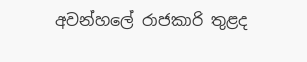අවන්හලේ රාජකාරි තුළද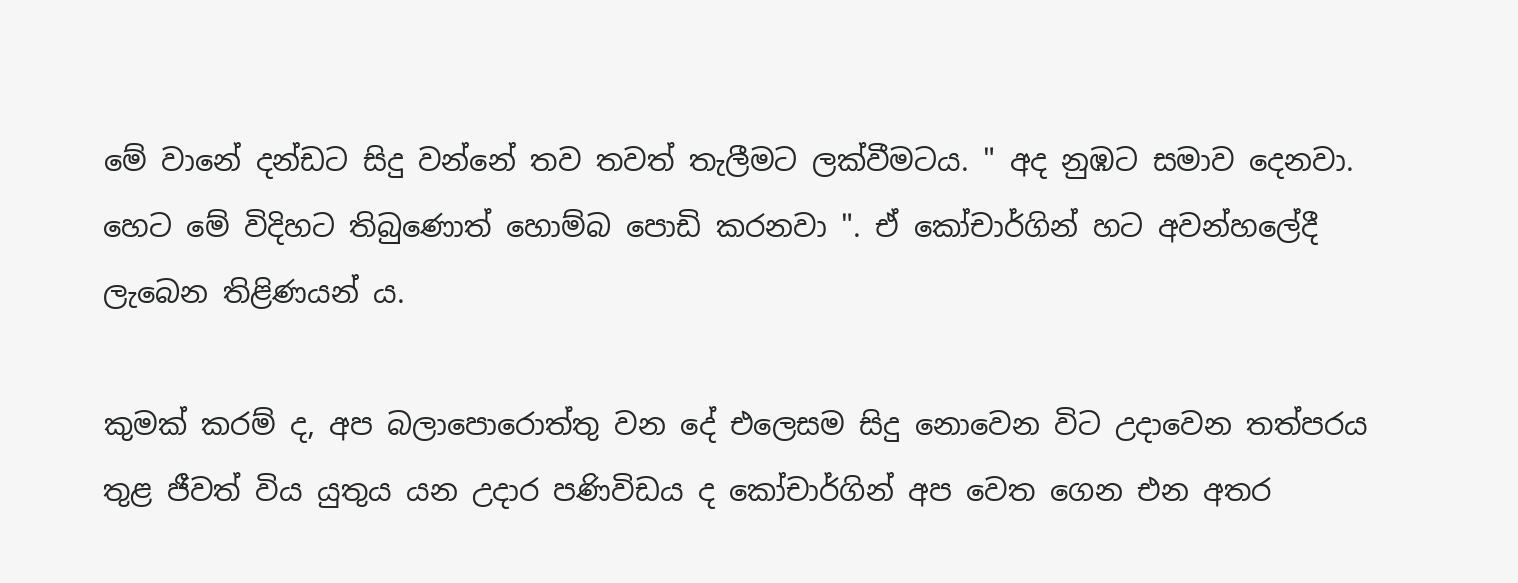මේ වානේ දන්ඩට සිදු වන්නේ තව තවත් තැලීමට ලක්වීමටය. " අද නුඹට සමාව දෙනවා. හෙට මේ විදිහට තිබුණොත් හොම්බ පොඩි කරනවා ". ඒ කෝචාර්ගින් හට අවන්හලේදී ලැබෙන තිළිණයන් ය.

කුමක් කරම් ද, අප බලාපොරොත්තු වන දේ එලෙසම සිදු නොවෙන විට උදාවෙන තත්පරය තුළ ජීවත් විය යුතුය යන උදාර පණිවිඩය ද කෝචාර්ගින් අප වෙත ගෙන එන අතර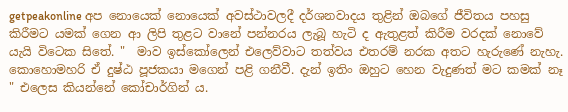getpeakonline අප නොයෙක් නොයෙක් අවස්ථාවලදී දර්ශනවාදය තුළින් ඔබගේ ජීවිතය පහසු කිරීමට යමක් ගෙන ආ ලිපි තුළට වානේ පන්නරය ලැබූ හැටි ද ඇතුළත් කිරීම වරදක් නොවේ යැයි විටෙක සිතේ. "  මාව ඉස්කෝලෙන් එලෙව්වාට තත්වය එතරම් නරක අතට හැරුණේ නැහැ. කොහොමහරි ඒ දුෂ්ඨ පූජකයා මගෙන් පළි ගනීවී. දැන් ඉතිං ඔහුට හෙන වැදුණත් මට කමක් නෑ " එලෙස කියන්නේ කෝචාර්ගින් ය.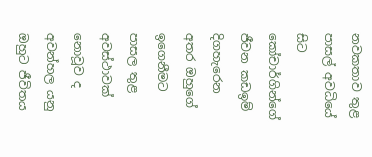නවකතාව තුළ පාසල් අවධියේ සිට කෝචාර්ගින්ගේ ජීවන කඩඉම් දිගහැරෙන අතර ඔහුගේ ඉගෙනීමට පාසල තුළ අවස්ථාවක් නොවූව ද අවන්හල යනු ඔහුට ජීවිතය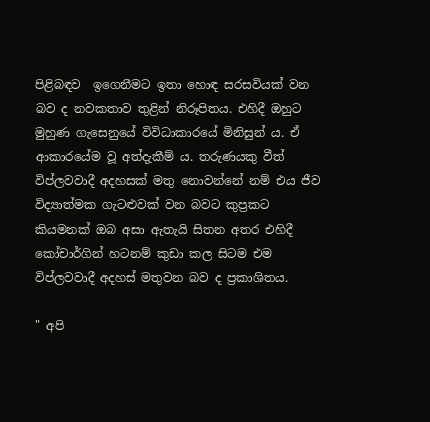පිළිබඳව  ඉගෙනීමට ඉතා හොඳ සරසවියක් වන බව ද නවකතාව තුළින් නිරූපිතය. එහිදී ඔහුට මුහුණ ගැසෙනුයේ විවිධාකාරයේ මිනිසුන් ය. ඒ ආකාරයේම වූ අත්දැකීම් ය. තරුණයකු වීත් විප්ලවවාදී අදහසක් මතු නොවන්නේ නම් එය ජීව විද්‍යාත්මක ගැටළුවක් වන බවට කුප්‍රකට කියමනක් ඔබ අසා ඇතැයි සිතන අතර එහිදී කෝචාර්ගින් හටනම් කුඩා කල සිටම එම විප්ලවවාදී අදහස් මතුවන බව ද ප්‍රකාශිතය.

" අපි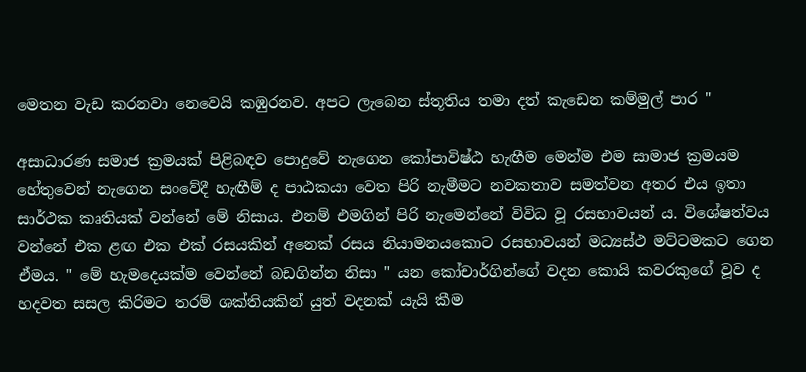මෙතන වැඩ කරනවා නෙවෙයි කඹුරනව. අපට ලැබෙන ස්‍තූතිය තමා දත් කැඩෙන කම්මුල් පාර "

අසාධාරණ සමාජ ක්‍රමයක් පිළිබඳව පොදුවේ නැගෙන කෝපාවිෂ්ඨ හැඟීම මෙන්ම එම සාමාජ ක්‍රමයම හේතුවෙන් නැගෙන සංවේදී හැඟීම් ද පාඨකයා වෙත පිරි නැමීමට නවකතාව සමත්වන අතර එය ඉතා සාර්ථක කෘතියක් වන්නේ මේ නිසාය. එනම් එමගින් පිරි නැමෙන්නේ විවිධ වූ රසභාවයන් ය. විශේෂත්වය වන්නේ එක ළඟ එක එක් රසයකින් අනෙක් රසය නියාමනයකොට රසභාවයන් මධ්‍යස්ථ මට්ටමකට ගෙන ඒමය. " මේ හැමදෙයක්ම වෙන්නේ බඩගින්න නිසා " යන කෝචාර්ගින්ගේ වදන කොයි කවරකුගේ වූව ද හදවත සසල කිරිමට තරම් ශක්තියකින් යුත් වදනක් යැයි කීම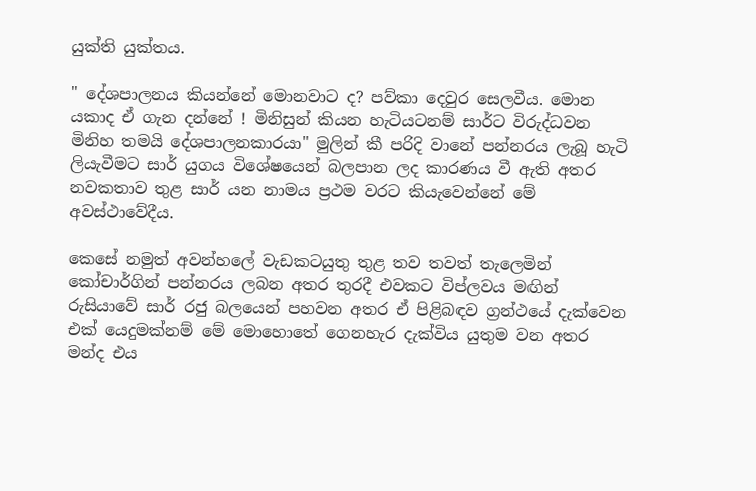යුක්ති යුක්තය.

" දේශපාලනය කියන්නේ මොනවාට ද? පව්කා දෙවුර සෙලවීය. මොන යකාද ඒ ගැන දන්නේ ! මිනිසුන් කියන හැටියටනම් සාර්ට විරුද්ධවන මිනිහ තමයි දේශපාලනකාරයා" මුලින් කී පරිදි වානේ පන්නරය ලැබූ හැටි ලියැවීමට සාර් යුගය විශේෂයෙන් බලපාන ලද කාරණය වී ඇති අතර නවකතාව තුළ සාර් යන නාමය ප්‍රථම වරට කියැවෙන්නේ මේ අවස්ථාවේදීය.

කෙසේ නමුත් අවන්හලේ වැඩකටයුතු තුළ තව තවත් තැලෙමින් කෝචාර්ගින් පන්නරය ලබන අතර තුරදී එවකට විප්ලවය මඟින් රුසියාවේ සාර් රජු බලයෙන් පහවන අතර ඒ පිළිබඳව ග්‍රන්ථයේ දැක්වෙන එක් යෙදුමක්නම් මේ මොහොතේ ගෙනහැර දැක්විය යුතුම වන අතර මන්ද එය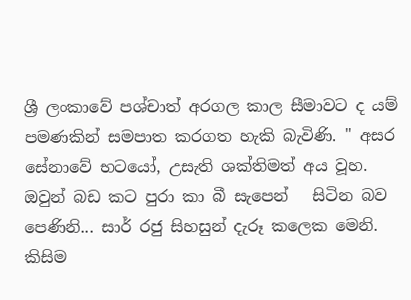ශ්‍රී ලංකාවේ පශ්චාත් අරගල කාල සීමාවට ද යම් පමණකින් සමපාත කරගත හැකි බැවිණි. " අසර සේනාවේ භටයෝ, උසැති ශක්තිමත් අය වූහ. ඔවුන් බඩ කට පුරා කා බී සැපෙන්   සිටින බව පෙණිනි... සාර් රජු සිහසුන් දැරූ කලෙක මෙනි. කිසිම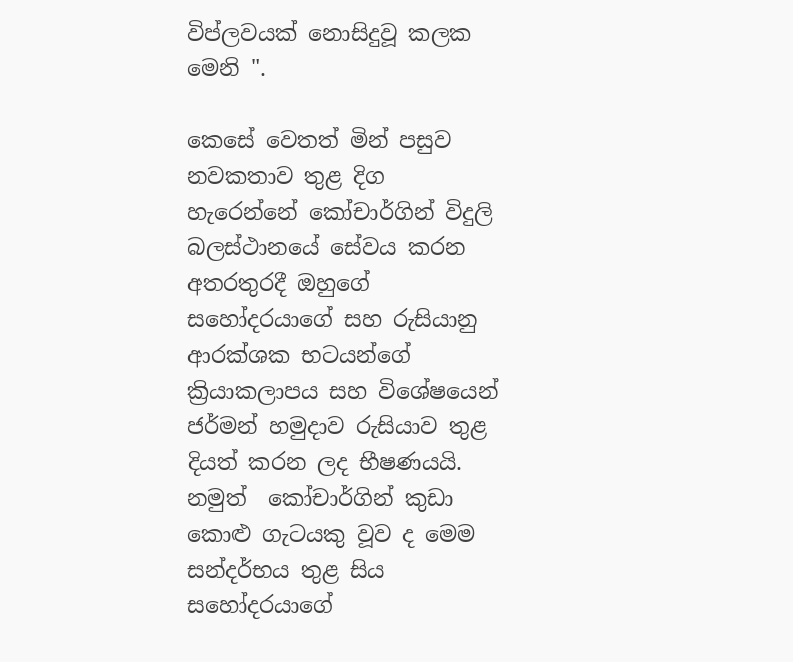විප්ලවයක් නොසිදුවූ කලක මෙනි ".

කෙසේ වෙතත් මින් පසුව නවකතාව තුළ දිග හැරෙන්නේ කෝචාර්ගින් විදුලි බලස්ථානයේ සේවය කරන අතරතුරදී ඔහුගේ සහෝදරයාගේ සහ රුසියානු ආරක්ශක භටයන්ගේ ක්‍රියාකලාපය සහ විශේෂයෙන් ජර්මන් හමුදාව රුසියාව තුළ දියත් කරන ලද භීෂණයයි. නමුත්  කෝචාර්ගින් කුඩා කොළු ගැටයකු වූව ද මෙම සන්දර්භය තුළ සිය සහෝදරයාගේ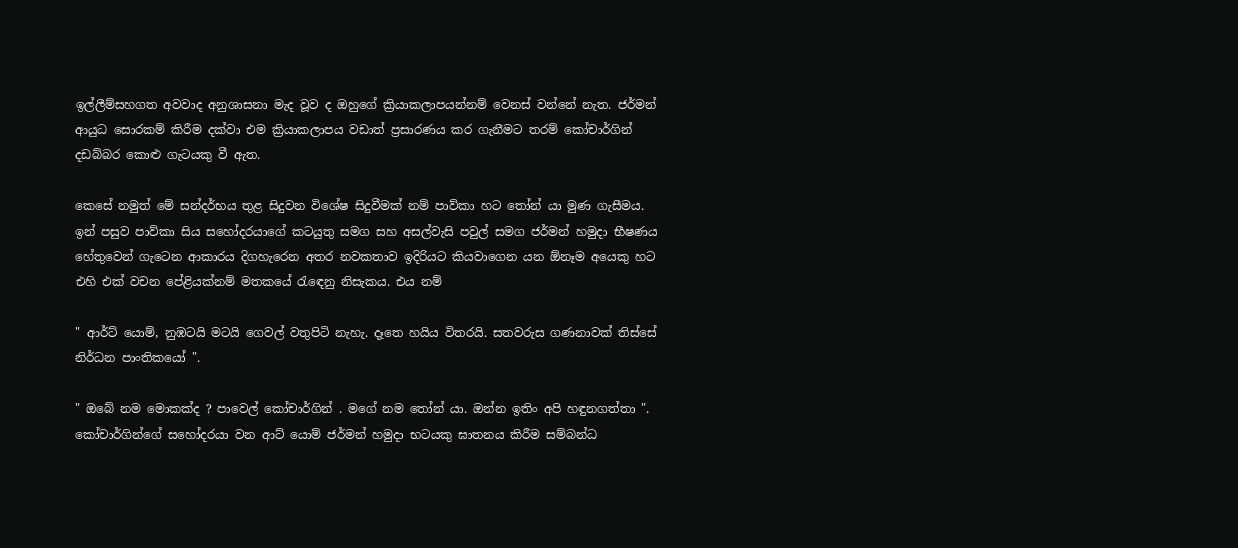ඉල්ලීම්සහගත අවවාද අනුශාසනා මැද වූව ද ඔහුගේ ක්‍රියාකලාපයන්නම් වෙනස් වන්නේ නැත. ජර්මන් ආයුධ සොරකම් කිරීම දක්වා එම ක්‍රියාකලාපය වඩාත් ප්‍රසාරණය කර ගැනීමට තරම් කෝචාර්ගින් දඩබ්බර කොළු ගැටයකු වී ඇත.

කෙසේ නමුත් මේ සන්දර්භය තුළ සිදුවන විශේෂ සිදුවීමක් නම් පාව්කා හට තෝන්‍ යා මුණ ගැසීමය. ඉන් පසුව පාව්කා සිය සහෝදරයාගේ කටයුතු සමග සහ අසල්වැසි පවුල් සමග ජර්මන් හමුදා භීෂණය හේතුවෙන් ගැටෙන ආකාරය දිගහැරෙන අතර නවකතාව ඉදිරියට කියවාගෙන යන ඕනෑම අයෙකු හට එහි එක් වචන පේළියක්නම් මතකයේ රැඳෙනු නිසැකය. එය නම්

" ආර්ට්‍ යොම්, නුඹටයි මටයි ගෙවල් වතුපිටි නැහැ. දෑතෙ හයිය විතරයි. සතවරුස ගණනාවක් තිස්සේ නිර්ධන පාංතිකයෝ ".

" ඔබේ නම මොකක්ද ? පාවෙල් කෝචාර්ගින් . මගේ නම තෝන් යා. ඔන්න ඉතිං අපි හඳුනගත්තා ". කෝචාර්ගින්ගේ සහෝදරයා වන ආට්‍ යොම් ජර්මන් හමුදා භටයකු ඝාතනය කිරීම සම්බන්ධ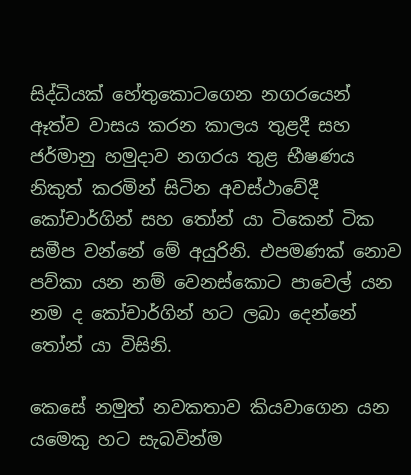සිද්ධියක් හේතුකොටගෙන නගරයෙන් ඈත්ව වාසය කරන කාලය තුළදී සහ ජර්මානු හමුදාව නගරය තුළ භීෂණය නිකුත් කරමින් සිටින අවස්ථාවේදී කෝචාර්ගින් සහ තෝන් යා ටිකෙන් ටික සමීප වන්නේ මේ අයුරිනි. එපමණක් නොව පව්කා යන නම් වෙනස්කොට පාවෙල් යන නම ද කෝචාර්ගින් හට ලබා දෙන්නේ තෝන් යා විසිනි.

කෙසේ නමුත් නවකතාව කියවාගෙන යන යමෙකු හට සැබවින්ම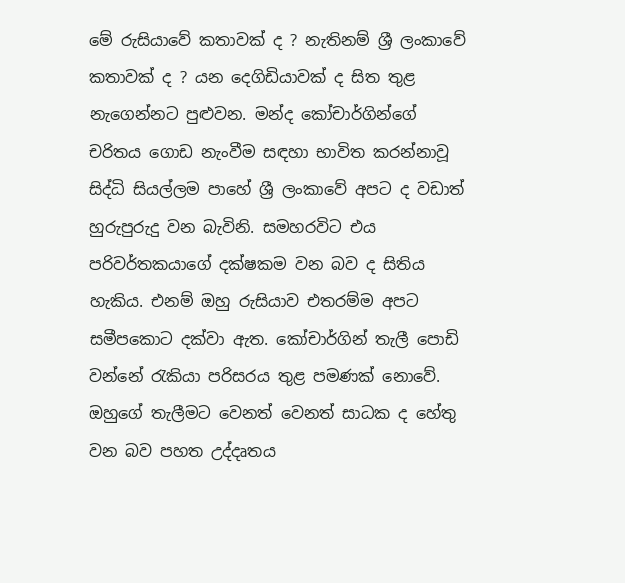මේ රුසියාවේ කතාවක් ද ? නැතිනම් ශ්‍රී ලංකාවේ කතාවක් ද ? යන දෙගිඩියාවක් ද සිත තුළ නැගෙන්නට පුළුවන. මන්ද කෝචාර්ගින්ගේ චරිතය ගොඩ නැංවීම සඳහා භාවිත කරන්නාවූ සිද්ධි සියල්ලම පාහේ ශ්‍රී ලංකාවේ අපට ද වඩාත් හුරුපුරුදු වන බැවිනි. සමහරවිට එය පරිවර්තකයාගේ දක්ෂකම වන බව ද සිතිය හැකිය. එනම් ඔහු රුසියාව එතරම්ම අපට සමීපකොට දක්වා ඇත. කෝචාර්ගින් තැලී පොඩි වන්නේ රැකියා පරිසරය තුළ පමණක් නොවේ. ඔහුගේ තැලීමට වෙනත් වෙනත් සාධක ද හේතු වන බව පහත උද්දෘතය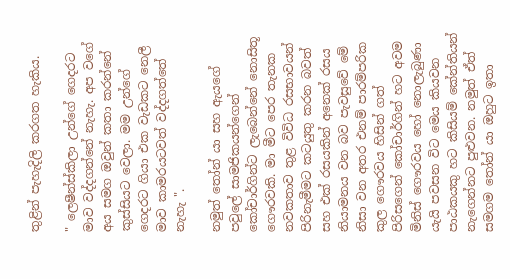තුළින් පැහැදිලි කරගත හැකිය.

" ලෙෂීන්ස්කිලා උන්ගේ ගෙදරට මාව වද්දගන්නේ නැහැ. අප වගේ අය සමග ඔවුන් කතා කරන්නේ කුස්සියට වෙලා. මම උන්ගේ ගෙදරට ගියා එක වැඩකට නෙලී මාව කාමරයටවත් වද්දගත්තේ නැහැ ".

නමුත් තෝන් යා සහ ඇයගේ පවුලේ සාමජිකයන්ගෙන් කෝචාර්ගින්ට ලැබෙන්නේ නොසිතූ ගෞරවකි. මා මීට පෙර තැනක නවකතාව තුළ විවිධ රසභාවයන් පිරිනැමීමට කටයුතු කරන බවත් සහ එක් රසයකින් අනෙක් රසය නියාමනය වන බව පැවසුවේ මේ නිසා වන අතර එනම් පාරම්පරික කුල ගෞරවය හිසින් ගත් පිරිසගෙන් කෝචාර්ගින් හට අවම මිනිස් ගෞරවය හෝ නොලැබුණා යැයි පවසන විට මෙය කියවන පාඨකයකු හට කිසියම් කේන්තියන් නැගෙන්නට පුළුවන. නමුත් ඒත් සමගම තෝන් යා ඔහුට ඉතා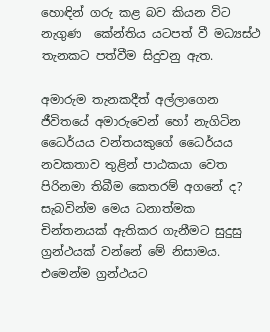හොඳින් ගරු කළ බව කියන විට නැගුණ  කේන්තිය යටපත් වී මධ්‍යස්ථ තැනකට පත්වීම සිදුවනු ඇත.

අමාරුම තැනකදීත් අල්ලාගෙන ජීවිතයේ අමාරුවෙන් හෝ නැගිටින ධෛර්යය වන්තයකුගේ ධෛර්යය නවකතාව තුළින් පාඨකයා වෙත පිරිනමා තිබීම කෙතරම් අගනේ ද? සැබවින්ම මෙය ධනාත්මක චින්තනයක් ඇතිකර ගැනීමට සුදුසු ග්‍රන්ථයක් වන්නේ මේ නිසාමය. එමෙන්ම ග්‍රන්ථයට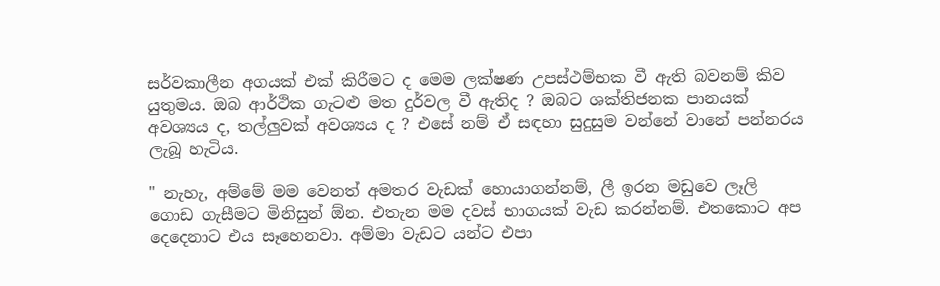සර්වකාලීන අගයක් එක් කිරීමට ද මෙම ලක්ෂණ උපස්ථම්භක වී ඇති බවනම් කිව යුතුමය. ඔබ ආර්ථික ගැටළු මත දුර්වල වී ඇතිද ? ඔබට ශක්තිජනක පානයක් අවශ්‍යය ද, තල්ලුවක් අවශ්‍යය ද ? එසේ නම් ඒ සඳහා සුදුසුම වන්නේ වානේ පන්නරය ලැබූ හැටිය.

" නැහැ, අම්මේ මම වෙනත් අමතර වැඩක් හොයාගන්නම්, ලී ඉරන මඩුවෙ ලෑලි ගොඩ ගැසීමට මිනිසුන් ඕන. එතැන මම දවස් භාගයක් වැඩ කරන්නම්. එතකොට අප දෙදෙනාට එය සෑහෙනවා. අම්මා වැඩට යන්ට එපා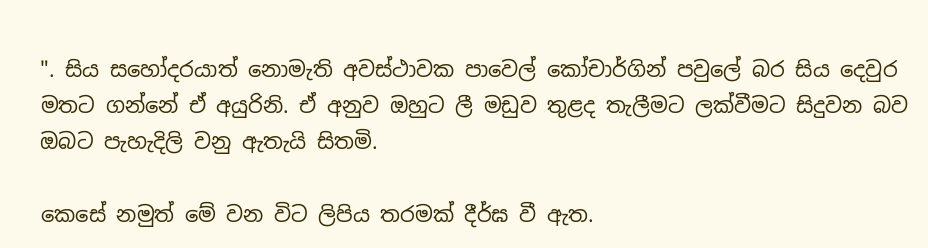". සිය සහෝදරයාත් නොමැති අවස්ථාවක පාවෙල් කෝචාර්ගින් පවුලේ බර සිය දෙවුර මතට ගන්නේ ඒ අයුරිනි. ඒ අනුව ඔහුට ලී මඩුව තුළද තැලීමට ලක්වීමට සිදුවන බව ඔබට පැහැදිලි වනු ඇතැයි සිතමි.

කෙසේ නමුත් මේ වන විට ලිපිය තරමක් දීර්ඝ වී ඇත.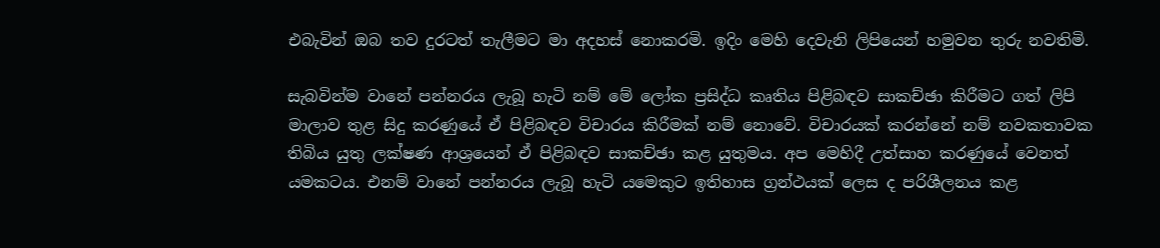එබැවින් ඔබ තව දුරටත් තැලීමට මා අදහස් නොකරමි. ඉදිං මෙහි දෙවැනි ලිපියෙන් හමුවන තුරු නවතිමි.

සැබවින්ම වානේ පන්නරය ලැබූ හැටි නම් මේ ලෝක ප්‍රසිද්ධ කෘතිය පිළිබඳව සාකච්ඡා කිරීමට ගත් ලිපි මාලාව තුළ සිදු කරණුයේ ඒ පිළිබඳව විචාරය කිරීමක් නම් නොවේ. විචාරයක් කරන්නේ නම් නවකතාවක තිබිය යුතු ලක්ෂණ ආශ්‍රයෙන් ඒ පිළිබඳව සාකච්ඡා කළ යුතුමය. අප මෙහිදී උත්සාහ කරණුයේ වෙනත් යමකටය. එනම් වානේ පන්නරය ලැබූ හැටි යමෙකුට ඉතිහාස ග්‍රන්ථයක් ලෙස ද පරිශීලනය කළ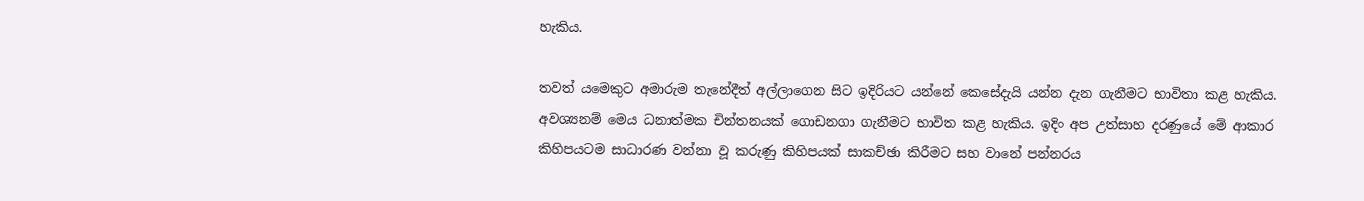හැකිය.

තවත් යමෙකුට අමාරුම තැනේදීත් අල්ලාගෙන සිට ඉදිරියට යන්නේ කෙසේදැයි යන්න දැන ගැනීමට භාවිතා කළ හැකිය. අවශ්‍යනම් මෙය ධනාත්මක චින්තනයක් ගොඩනගා ගැනීමට භාවිත කළ හැකිය. ඉදිං අප උත්සාහ දරණුයේ මේ ආකාර කිහිපයටම සාධාරණ වන්නා වූ කරුණු කිහිපයක් සාකච්ඡා කිරීමට සහ වානේ පන්නරය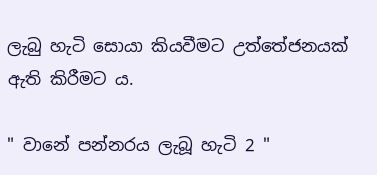ලැබු හැටි සොයා කියවීමට උත්තේජනයක් ඇති කිරීමට ය.

" වානේ පන්නරය ලැබූ හැටි 2 "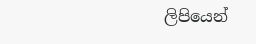ලිපියෙන්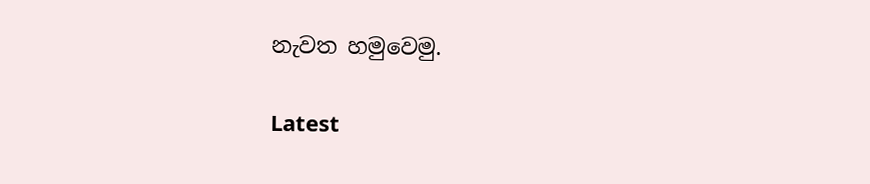නැවත හමුවෙමු.

Latest